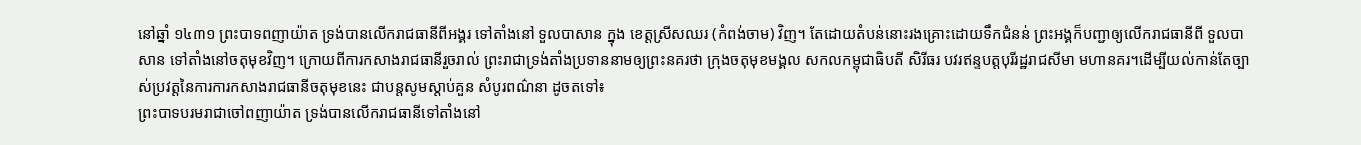នៅឆ្នាំ ១៤៣១ ព្រះបាទពញាយ៉ាត ទ្រង់បានលើករាជធានីពីអង្គរ ទៅតាំងនៅ ទួលបាសាន ក្នុង ខេត្តស្រីសឈរ (កំពង់ចាម) វិញ។ តែដោយតំបន់នោះរងគ្រោះដោយទឹកជំនន់ ព្រះអង្គក៏បញ្ជាឲ្យលើករាជធានីពី ទួលបាសាន ទៅតាំងនៅចតុមុខវិញ។ ក្រោយពីការកសាងរាជធានីរួចរាល់ ព្រះរាជាទ្រង់តាំងប្រទាននាមឲ្យព្រះនគរថា ក្រុងចតុមុខមង្គល សកលកម្ពុជាធិបតី សិរីធរ បវរឥន្ទបត្តបុរីរដ្ឋរាជសីមា មហានគរ។ដើម្បីយល់កាន់តែច្បាស់ប្រវត្តនៃការការកសាងរាជធានីចតុមុខនេះ ជាបន្តសូមស្តាប់គួន សំបូរពណ៌នា ដូចតទៅ៖
ព្រះបាទបរមរាជាចៅពញាយ៉ាត ទ្រង់បានលើករាជធានីទៅតាំងនៅ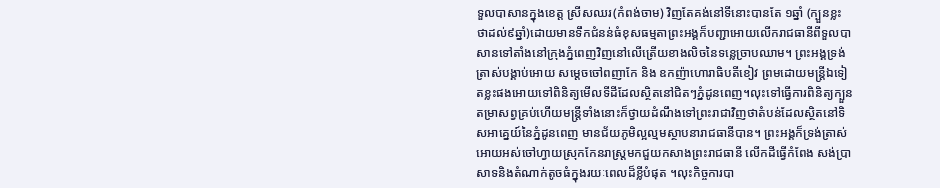ទួលបាសានក្នុងខេត្ត ស្រីសឈរ(កំពង់ចាម) វិញតែគង់នៅទីនោះបានតែ ១ឆ្នាំ (ក្បួនខ្លះថាដល់៩ឆ្នាំ)ដោយមានទឹកជំនន់ធំខុសធម្មតាព្រះអង្គក៏បញ្ជាអោយលើករាជធានីពីទួលបាសានទៅតាំងនៅក្រុងភ្នំពេញវិញនៅលើត្រើយខាងលិចនៃទន្លេច្រាបឈាម។ ព្រះអង្គទ្រង់ត្រាស់បង្គាប់អោយ សម្ដេចចៅពញាកែ និង ឧកញ៉ាហោរាធិបតីខៀវ ព្រមដោយមន្ត្រីឯទៀតខ្លះផងអោយទៅពិនិត្យមើលទីដីដែលស្ថិតនៅជិតៗភ្នំដូនពេញ។លុះទៅធ្វើការពិនិត្យក្បួនតម្រាសព្វគ្រប់ហើយមន្ត្រីទាំងនោះក៏ថ្វាយដំណឹងទៅព្រះរាជាវិញថាតំបន់ដែលស្ថិតនៅទិសអាគ្នេយ៍នៃភ្នំដូនពេញ មានជ័យភូមិល្អល្មមស្ថាបនារាជធានីបាន។ ព្រះអង្គក៏ទ្រង់ត្រាស់អោយអស់ចៅហ្វាយស្រុកកែនរាស្ត្រមកជួយកសាងព្រះរាជធានី លើកដីធ្វើកំពែង សង់ប្រាសាទនិងតំណាក់តូចធំក្នុងរយៈពេលដ៏ខ្លីបំផុត ។លុះកិច្ចការបា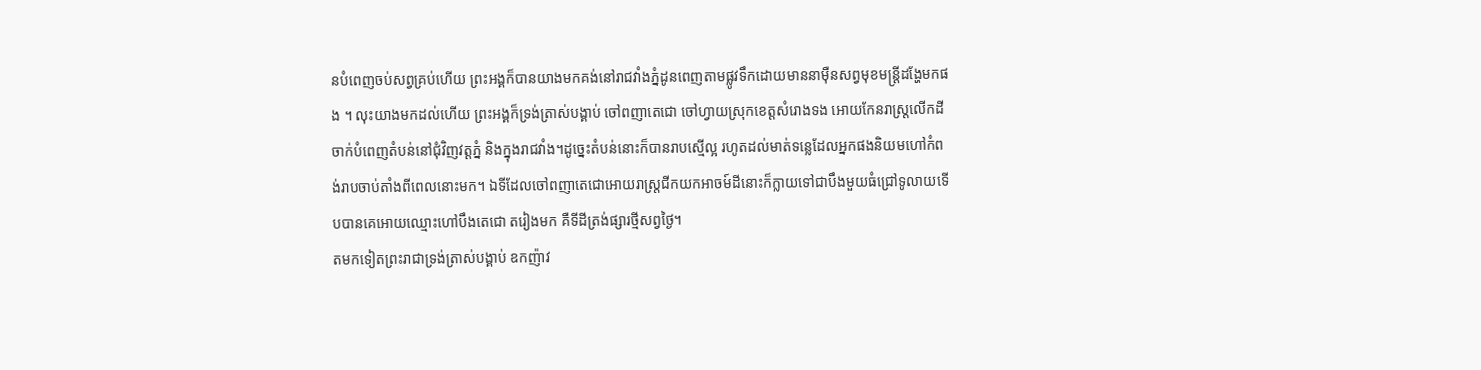នបំពេញចប់សព្វគ្រប់ហើយ ព្រះអង្គក៏បានយាងមកគង់នៅរាជវាំងភ្នំដូនពេញតាមផ្លូវទឹកដោយមាននាម៉ឺនសព្វមុខមន្ត្រីដង្ហែមកផង ។ លុះយាងមកដល់ហើយ ព្រះអង្គក៏ទ្រង់ត្រាស់បង្គាប់ ចៅពញាតេជោ ចៅហ្វាយស្រុកខេត្តសំរោងទង អោយកែនរាស្ត្រលើកដីចាក់បំពេញតំបន់នៅជុំវិញវត្តភ្នំ និងក្នុងរាជវាំង។ដូច្នេះតំបន់នោះក៏បានរាបស្មើល្អ រហូតដល់មាត់ទន្លេដែលអ្នកផងនិយមហៅកំពង់រាបចាប់តាំងពីពេលនោះមក។ ឯទីដែលចៅពញាតេជោអោយរាស្ត្រជីកយកអាចម៍ដីនោះក៏ក្លាយទៅជាបឹងមួយធំជ្រៅទូលាយទើបបានគេអោយឈ្មោះហៅបឹងតេជោ តរៀងមក គឺទីដីត្រង់ផ្សារថ្មីសព្វថ្ងៃ។
តមកទៀតព្រះរាជាទ្រង់ត្រាស់បង្គាប់ ឧកញ៉ាវ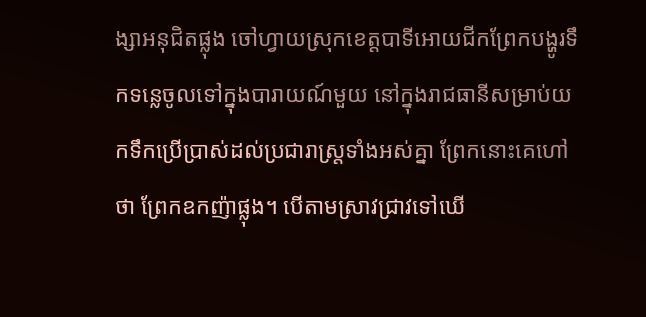ង្សាអនុជិតផ្លុង ចៅហ្វាយស្រុកខេត្តបាទីអោយជីកព្រែកបង្ហូរទឹកទន្លេចូលទៅក្នុងបារាយណ៍មួយ នៅក្នុងរាជធានីសម្រាប់យកទឹកប្រើប្រាស់ដល់ប្រជារាស្ត្រទាំងអស់គ្នា ព្រែកនោះគេហៅថា ព្រែកឧកញ៉ាផ្លុង។ បើតាមស្រាវជ្រាវទៅឃើ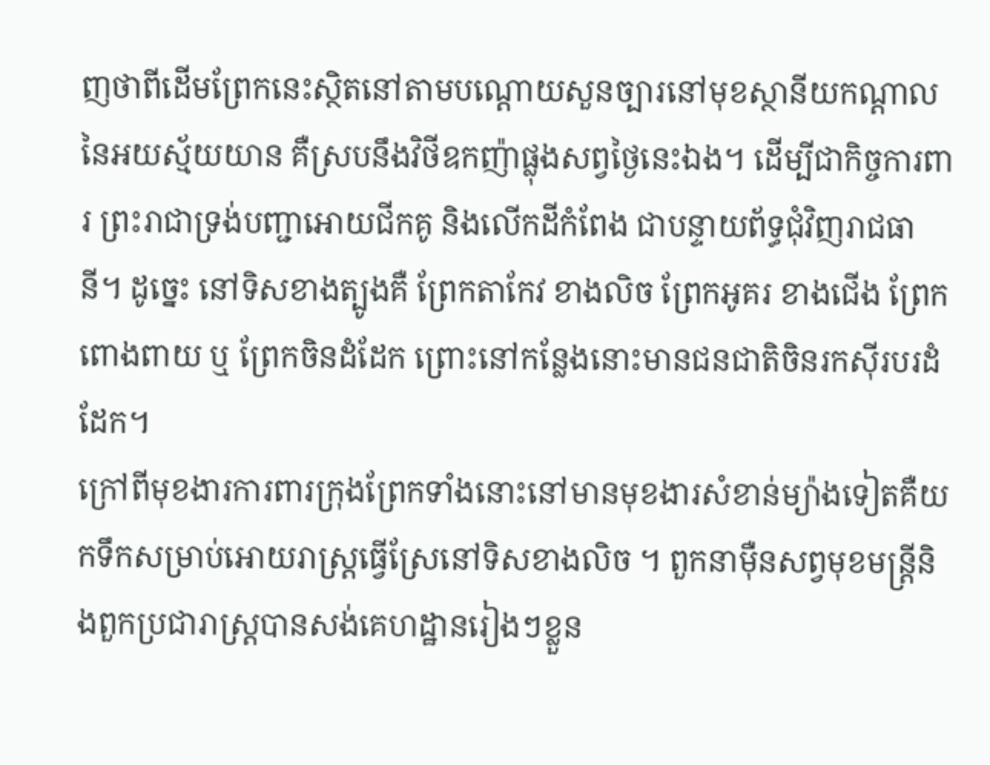ញថាពីដើមព្រែកនេះស្ថិតនៅតាមបណ្ដោយសួនច្បារនៅមុខស្ថានីយកណ្ដាលនៃអយស្ម័យយាន គឺស្របនឹងវិថីឧកញ៉ាផ្លុងសព្វថ្ងៃនេះឯង។ ដើម្បីជាកិច្ចការពារ ព្រះរាជាទ្រង់បញ្ជាអោយជីកគូ និងលើកដីកំពែង ជាបន្ទាយព័ទ្ធជុំវិញរាជធានី។ ដូច្នេះ នៅទិសខាងត្បូងគឺ ព្រែកតាកែវ ខាងលិច ព្រែកអូគរ ខាងជើង ព្រែកពោងពាយ ឬ ព្រែកចិនដំដែក ព្រោះនៅកន្លែងនោះមានជនជាតិចិនរកស៊ីរបរដំដែក។
ក្រៅពីមុខងារការពារក្រុងព្រែកទាំងនោះនៅមានមុខងារសំខាន់ម្យ៉ាងទៀតគឺយកទឹកសម្រាប់អោយរាស្ត្រធ្វើស្រែនៅទិសខាងលិច ។ ពួកនាម៉ឺនសព្វមុខមន្ត្រីនិងពួកប្រជារាស្ត្របានសង់គេហដ្ឋានរៀងៗខ្លួន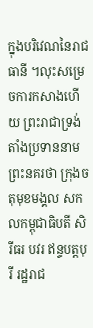ក្នុងបរិវេណនៃរាជធានី ។លុះសម្រេចការកសាងហើយ ព្រះរាជាទ្រង់តាំងប្រទាននាមព្រះនគរថា ក្រុងចតុមុខមង្គល សកលកម្ពុជាធិបតី សិរីធរ បវរ ឥន្ទបត្តបុរី រដ្ឋរាជ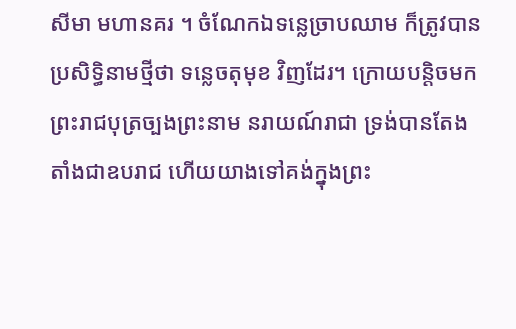សីមា មហានគរ ។ ចំណែកឯទន្លេច្រាបឈាម ក៏ត្រូវបានប្រសិទ្ធិនាមថ្មីថា ទន្លេចតុមុខ វិញដែរ។ ក្រោយបន្តិចមក ព្រះរាជបុត្រច្បងព្រះនាម នរាយណ៍រាជា ទ្រង់បានតែងតាំងជាឧបរាជ ហើយយាងទៅគង់ក្នុងព្រះ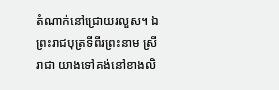តំណាក់នៅជ្រោយរលួស។ ឯព្រះរាជបុត្រទីពីរព្រះនាម ស្រីរាជា យាងទៅគង់នៅខាងលិ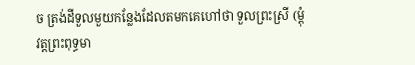ច ត្រង់ដីទួលមួយកន្លែងដែលតមកគេហៅថា ទួលព្រះស្រី (ម្ដុំវត្តព្រះពុទ្ធមា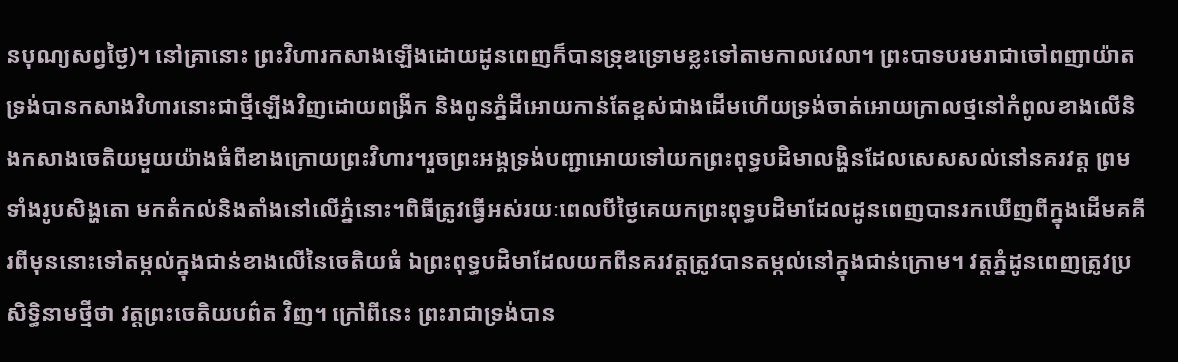នបុណ្យសព្វថ្ងៃ)។ នៅគ្រានោះ ព្រះវិហារកសាងឡើងដោយដូនពេញក៏បានទ្រុឌទ្រោមខ្លះទៅតាមកាលវេលា។ ព្រះបាទបរមរាជាចៅពញាយ៉ាតទ្រង់បានកសាងវិហារនោះជាថ្មីឡើងវិញដោយពង្រីក និងពូនភ្នំដីអោយកាន់តែខ្ពស់ជាងដើមហើយទ្រង់ចាត់អោយក្រាលថ្មនៅកំពូលខាងលើនិងកសាងចេតិយមួយយ៉ាងធំពីខាងក្រោយព្រះវិហារ។រួចព្រះអង្គទ្រង់បញ្ជាអោយទៅយកព្រះពុទ្ធបដិមាលង្ហិនដែលសេសសល់នៅនគរវត្ត ព្រមទាំងរូបសិង្ហតោ មកតំកល់និងតាំងនៅលើភ្នំនោះ។ពិធីត្រូវធ្វើអស់រយៈពេលបីថ្ងៃគេយកព្រះពុទ្ធបដិមាដែលដូនពេញបានរកឃើញពីក្នុងដើមគគីរពីមុននោះទៅតម្កល់ក្នុងជាន់ខាងលើនៃចេតិយធំ ឯព្រះពុទ្ធបដិមាដែលយកពីនគរវត្តត្រូវបានតម្កល់នៅក្នុងជាន់ក្រោម។ វត្តភ្នំដូនពេញត្រូវប្រសិទ្ធិនាមថ្មីថា វត្តព្រះចេតិយបព៌ត វិញ។ ក្រៅពីនេះ ព្រះរាជាទ្រង់បាន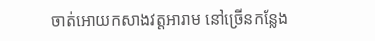ចាត់អោយកសាងវត្តអារាម នៅច្រើនកន្លែង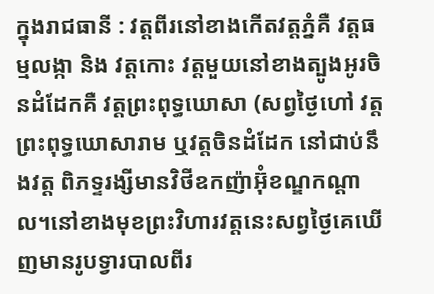ក្នុងរាជធានី : វត្តពីរនៅខាងកើតវត្តភ្នំគឺ វត្តធម្មលង្កា និង វត្តកោះ វត្តមួយនៅខាងត្បូងអូរចិនដំដែកគឺ វត្តព្រះពុទ្ធឃោសា (សព្វថ្ងៃហៅ វត្តព្រះពុទ្ធឃោសារាម ឬវត្តចិនដំដែក នៅជាប់នឹងវត្ត ពិភទ្ទរង្សីមានវិថីឧកញ៉ាអ៊ុំខណ្ឌកណ្ដាល។នៅខាងមុខព្រះវិហារវត្តនេះសព្វថ្ងៃគេឃើញមានរូបទ្វារបាលពីរ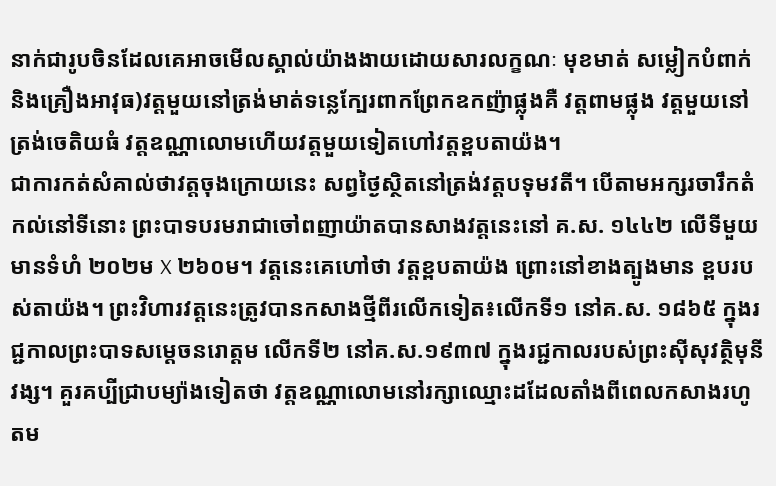នាក់ជារូបចិនដែលគេអាចមើលស្គាល់យ៉ាងងាយដោយសារលក្ខណៈ មុខមាត់ សម្លៀកបំពាក់និងគ្រឿងអាវុធ)វត្តមួយនៅត្រង់មាត់ទន្លេក្បែរពាកព្រែកឧកញ៉ាផ្លុងគឺ វត្តពាមផ្លុង វត្តមួយនៅត្រង់ចេតិយធំ វត្តឧណ្ណាលោមហើយវត្តមួយទៀតហៅវត្តខ្ពបតាយ៉ង។
ជាការកត់សំគាល់ថាវត្តចុងក្រោយនេះ សព្វថ្ងៃស្ថិតនៅត្រង់វត្តបទុមវតី។ បើតាមអក្សរចារឹកតំកល់នៅទីនោះ ព្រះបាទបរមរាជាចៅពញាយ៉ាតបានសាងវត្តនេះនៅ គ.ស. ១៤៤២ លើទីមួយមានទំហំ ២០២ម X ២៦០ម។ វត្តនេះគេហៅថា វត្តខ្ពបតាយ៉ង ព្រោះនៅខាងត្បូងមាន ខ្ពបរបស់តាយ៉ង។ ព្រះវិហារវត្តនេះត្រូវបានកសាងថ្មីពីរលើកទៀត៖លើកទី១ នៅគ.ស. ១៨៦៥ ក្នុងរជ្ជកាលព្រះបាទសម្ដេចនរោត្តម លើកទី២ នៅគ.ស.១៩៣៧ ក្នុងរជ្ជកាលរបស់ព្រះស៊ីសុវត្ថិមុនីវង្ស។ គួរគប្បីជ្រាបម្យ៉ាងទៀតថា វត្តឧណ្ណាលោមនៅរក្សាឈ្មោះដដែលតាំងពីពេលកសាងរហូតម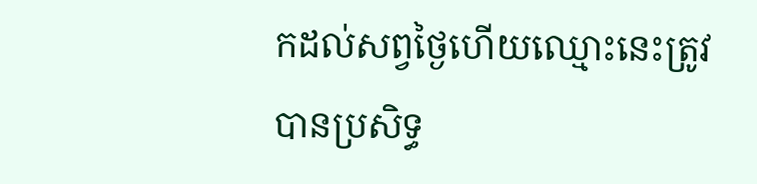កដល់សព្វថ្ងៃហើយឈ្មោះនេះត្រូវបានប្រសិទ្ធ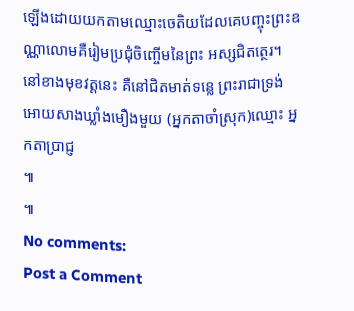ឡើងដោយយកតាមឈ្មោះចេតិយដែលគេបញ្ចុះព្រះឧណ្ណាលោមគឺរៀមប្រជុំចិញ្ចើមនៃព្រះ អស្សជិតត្ថេរ។ នៅខាងមុខវត្តនេះ គឺនៅជិតមាត់ទន្លេ ព្រះរាជាទ្រង់អោយសាងឃ្លាំងមឿងមួយ (អ្នកតាចាំស្រុក)ឈ្មោះ អ្នកតាប្រាជ្ញ
៕
៕
No comments:
Post a Comment